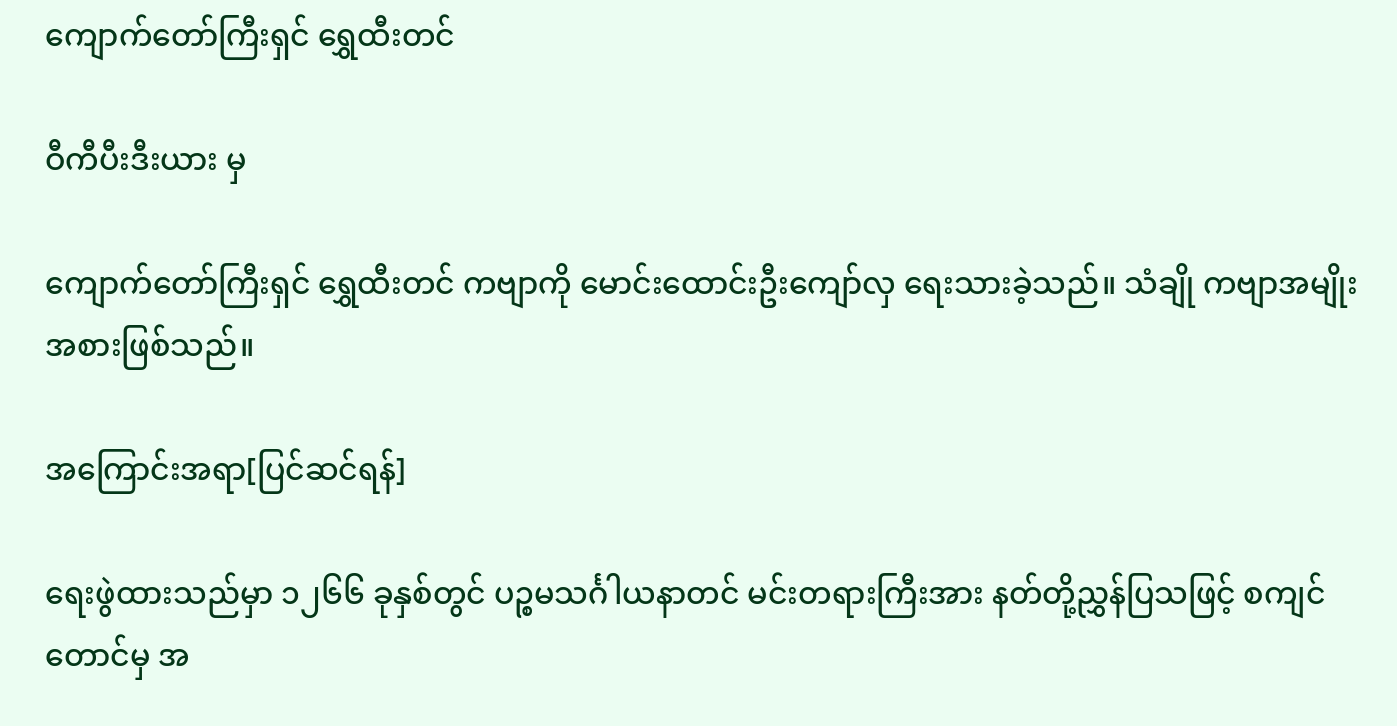ကျောက်တော်ကြီးရှင် ရွှေထီးတင်

ဝီကီပီးဒီးယား မှ

ကျောက်တော်ကြီးရှင် ရွှေထီးတင် ကဗျာကို မောင်းထောင်းဦးကျော်လှ ရေးသားခဲ့သည်။ သံချို ကဗျာအမျိုးအစားဖြစ်သည်။

အကြောင်းအရာ[ပြင်ဆင်ရန်]

ရေးဖွဲထားသည်မှာ ၁၂၆၆ ခုနှစ်တွင် ပဉ္စမသင်္ဂါယနာတင် မင်းတရားကြီးအား နတ်တို့ညွှန်ပြသဖြင့် စကျင်တောင်မှ အ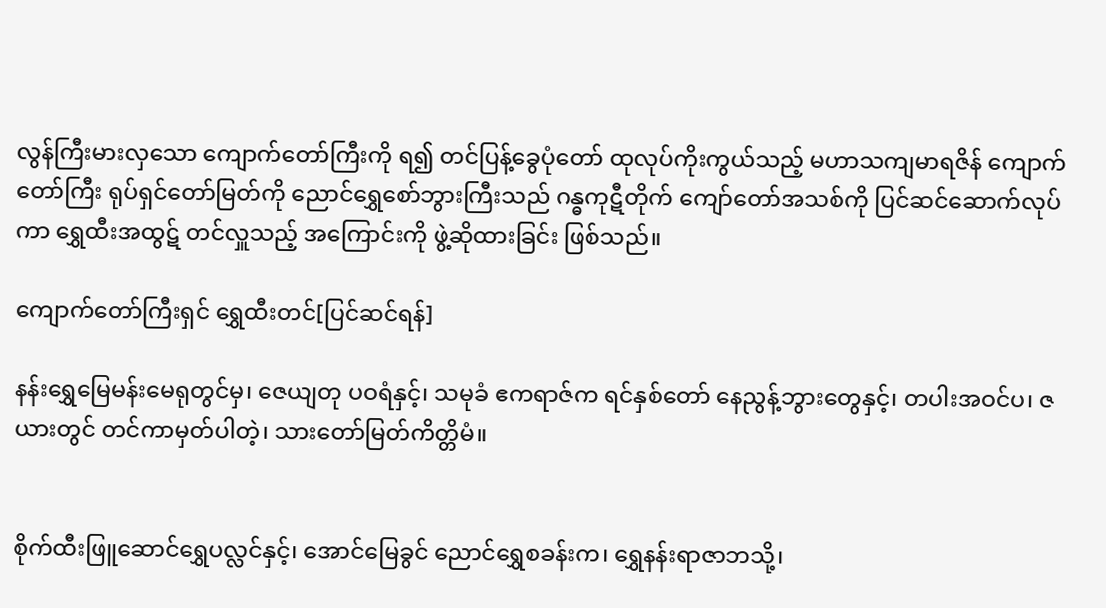လွန်ကြီးမားလှသော ကျောက်တော်ကြီးကို ရ၍ တင်ပြန့်ခွေပုံတော် ထုလုပ်ကိုးကွယ်သည့် မဟာသကျမာရဇိန် ကျောက်တော်ကြီး ရုပ်ရှင်တော်မြတ်ကို ညောင်ရွှေစော်ဘွားကြီးသည် ဂန္ဓကုဋီတိုက် ကျော်တော်အသစ်ကို ပြင်ဆင်ဆောက်လုပ်ကာ ရွှေထီးအထွဋ် တင်လှူသည့် အကြောင်းကို ဖွဲ့ဆိုထားခြင်း ဖြစ်သည်။

ကျောက်တော်ကြီးရှင် ရွှေထီးတင်[ပြင်ဆင်ရန်]

နန်းရွှေမြေမန်းမေရုတွင်မှ၊ ဇေယျတု ပဝရံနှင့်၊ သမုခံ ဧကရာဇ်က ရင်နှစ်တော် နေညွန့်ဘွားတွေနှင့်၊ တပါးအဝင်ပ၊ ဇယားတွင် တင်ကာမှတ်ပါတဲ့၊ သားတော်မြတ်ကိတ္တိမံ။


စိုက်ထီးဖြူဆောင်ရွှေပလ္လင်နှင့်၊ အောင်မြေခွင် ညောင်ရွှေစခန်းက၊ ရွှေနန်းရာဇာဘသို့၊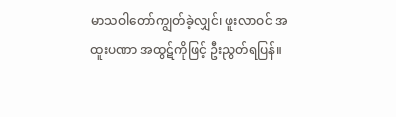မာသဝါတော်ကျွတ်ခဲ့လျှင်၊ ဖူးလာဝင် အထူးပဏာ အထွဋ်ကိုဖြင့် ဦးညွတ်ရပြန်။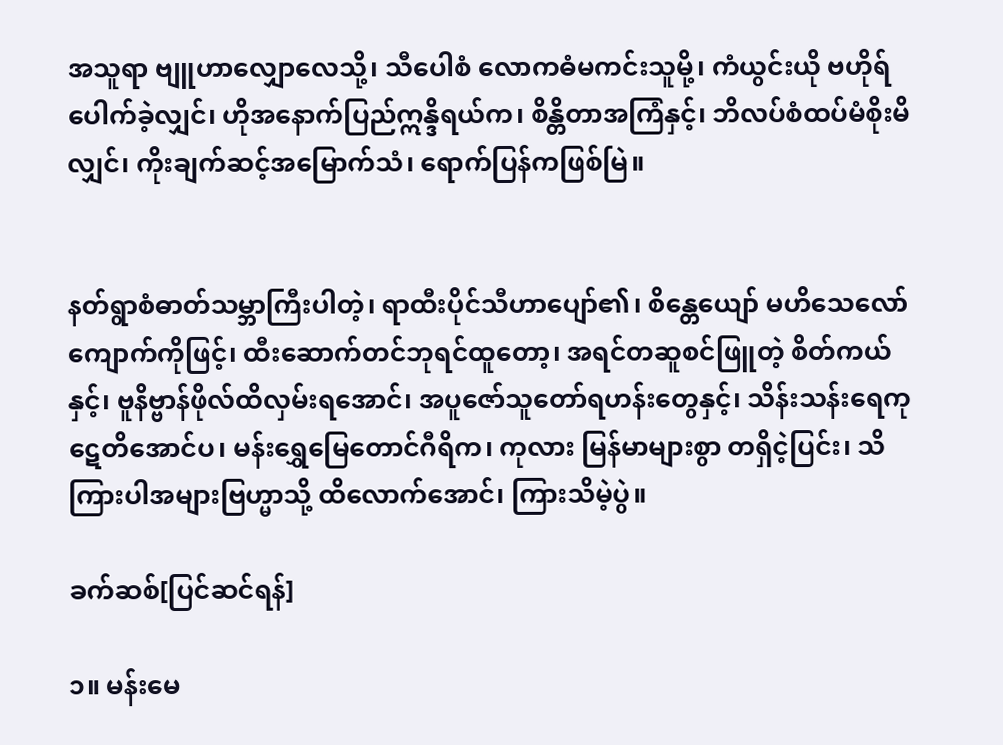အသူရာ ဗျူဟာလျှောလေသို့၊ သီပေါစံ လောကဓံမကင်းသူမို့၊ ကံယွင်းယို ဗဟိုရ်ပေါက်ခဲ့လျှင်၊ ဟိုအနောက်ပြည်ဣန္ဒိရယ်က၊ စိန္တိတာအကြံနှင့်၊ ဘိလပ်စံထပ်မံစိုးမိလျှင်၊ ကိုးချက်ဆင့်အမြောက်သံ၊ ရောက်ပြန်ကဖြစ်မြဲ။


နတ်ရွာစံဓာတ်သမ္ဘာကြီးပါတဲ့၊ ရာထီးပိုင်သီဟာပျော်၏၊ စိန္တေယျော် မဟိသေလော်ကျောက်ကိုဖြင့်၊ ထီးဆောက်တင်ဘုရင်ထူတော့၊ အရင်တဆူစင်ဖြူတဲ့ စိတ်ကယ်နှင့်၊ ဗူနိဗ္ဗာန်ဖိုလ်ထိလှမ်းရအောင်၊ အပူဇော်သူတော်ရဟန်းတွေနှင့်၊ သိန်းသန်းရေကုဋေတိအောင်ပ၊ မန်းရွှေမြေတောင်ဂီရိက၊ ကုလား မြန်မာများစွာ တရှိငဲ့ပြင်း၊ သိကြားပါအများဗြဟ္မာသို့ ထိလောက်အောင်၊ ကြားသိမဲ့ပွဲ။

ခက်ဆစ်[ပြင်ဆင်ရန်]

၁။ မန်းမေ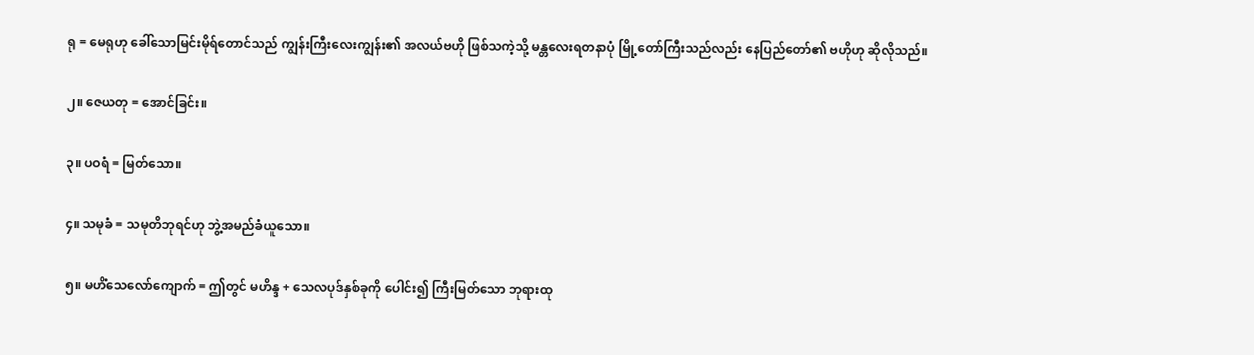ရု = မေရုဟု ခေါ်သောမြင်းမိုရ်တောင်သည် ကျွန်းကြီးလေးကျွန်း၏ အလယ်ဗဟို ဖြစ်သကဲ့သို့ မန္တလေးရတနာပုံ မြို့တော်ကြီးသည်လည်း နေပြည်တော်၏ ဗဟိုဟု ဆိုလိုသည်။

၂။ ဇေယတု = အောင်ခြင်း။

၃။ ပဝရံ = မြတ်သော။

၄။ သမုခံ = သမုတိဘုရင်ဟု ဘွဲ့အမည်ခံယူသော။

၅။ မဟိံသေလော်ကျောက် = ဤတွင် မဟိန္ဒ + သေလပုဒ်နှစ်ခုကို ပေါင်း၍ ကြီးမြတ်သော ဘုရားထု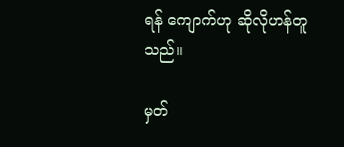ရန် ကျောက်ဟု ဆိုလိုဟန်တူသည်။

မှတ်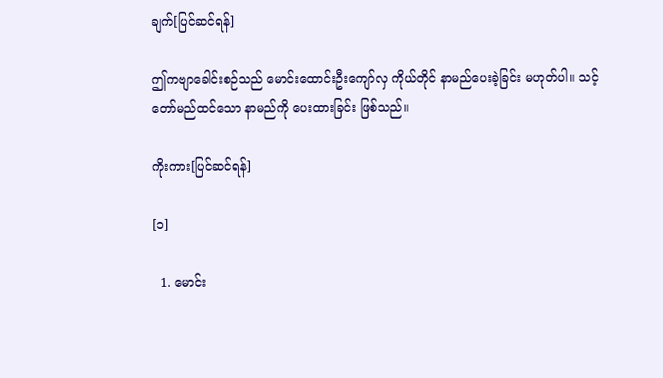ချက်[ပြင်ဆင်ရန်]

ဤကဗျာခေါင်းစဉ်သည် မောင်းထောင်းဦးကျော်လှ ကိုယ်တိုင် နာမည်ပေးခဲ့ခြင်း မဟုတ်ပါ။ သင့်တော်မည်ထင်သော နာမည်ကို ပေးထားခြင်း ဖြစ်သည်။

ကိုးကား[ပြင်ဆင်ရန်]

[၁]

  1. မောင်း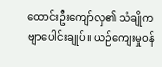ထောင်းဦးကျော်လှ၏ သံချိုကဗျာပေါင်းချုပ်။ ယဉ်ကျေးမှုဝန်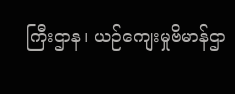ကြီးဌာန၊ ယဉ်ကျေးမှုဗိမာန်ဌာ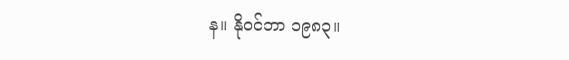န။ နိုဝင်ဘာ ၁၉၈၃။